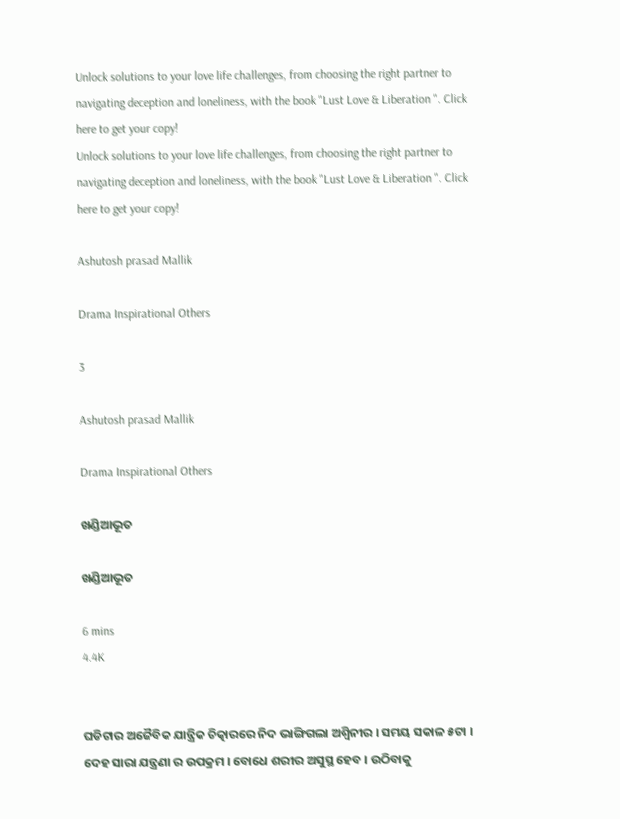Unlock solutions to your love life challenges, from choosing the right partner to navigating deception and loneliness, with the book "Lust Love & Liberation ". Click here to get your copy!
Unlock solutions to your love life challenges, from choosing the right partner to navigating deception and loneliness, with the book "Lust Love & Liberation ". Click here to get your copy!

Ashutosh prasad Mallik

Drama Inspirational Others

3

Ashutosh prasad Mallik

Drama Inspirational Others

ଖଣ୍ଡିଆଭୂତ

ଖଣ୍ଡିଆଭୂତ

6 mins
4.4K


ଘଡିଟାର ଅଜୈବିକ ଯାନ୍ତ୍ରିକ ଚିତ୍କାରରେ ନିଦ ଭାଙ୍ଗିଗଲା ଅଶ୍ୱିନୀର । ସମୟ ସକାଳ ୫ଟା । ଦେହ ସାରା ଯନ୍ତ୍ରଣା ର ଉପକ୍ରମ । ବୋଧେ ଶରୀର ଅସୁସ୍ଥ ହେବ । ଉଠିବାକୁ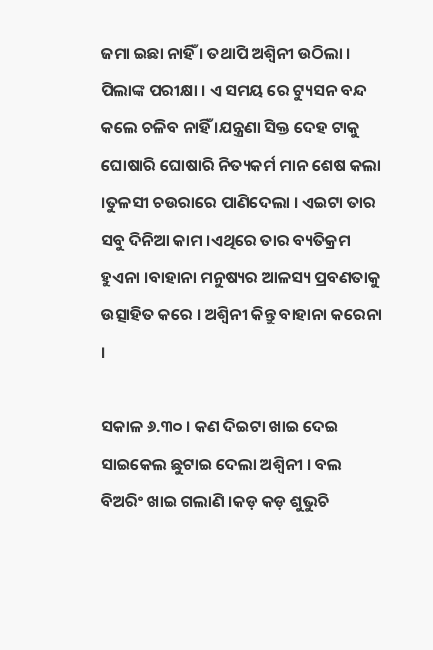ଜମା ଇଛା ନାହିଁ । ତଥାପି ଅଶ୍ୱିନୀ ଉଠିଲା । ପିଲାଙ୍କ ପରୀକ୍ଷା । ଏ ସମୟ ରେ ଟ୍ୟୁସନ ବନ୍ଦ କଲେ ଚଳିବ ନାହିଁ ।ଯନ୍ତ୍ରଣା ସିକ୍ତ ଦେହ ଟାକୁ ଘୋଷାରି ଘୋଷାରି ନିତ୍ୟକର୍ମ ମାନ ଶେଷ କଲା ।ତୁଳସୀ ଚଉରାରେ ପାଣିଦେଲା । ଏଇଟା ତାର ସବୁ ଦିନିଆ କାମ ।ଏଥିରେ ତାର ବ୍ୟତିକ୍ରମ ହୁଏନା ।ବାହାନା ମନୁଷ୍ୟର ଆଳସ୍ୟ ପ୍ରବଣତାକୁ ଉତ୍ସାହିତ କରେ । ଅଶ୍ୱିନୀ କିନ୍ତୁ ବାହାନା କରେନା ।

ସକାଳ ୬.୩୦ । କଣ ଦିଇଟା ଖାଇ ଦେଇ ସାଇକେଲ ଛୁଟାଇ ଦେଲା ଅଶ୍ୱିନୀ । ବଲ ବିଅରିଂ ଖାଇ ଗଲାଣି ।କଡ଼ କଡ଼ ଶୁଭୁଚି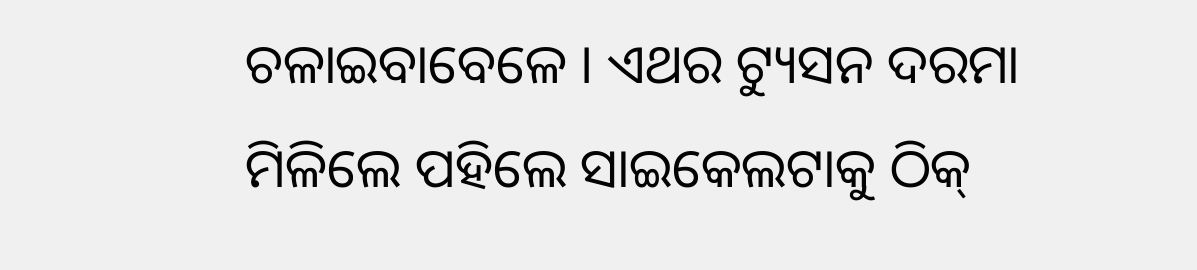ଚଳାଇବାବେଳେ । ଏଥର ଟ୍ୟୁସନ ଦରମା ମିଳିଲେ ପହିଲେ ସାଇକେଲଟାକୁ ଠିକ୍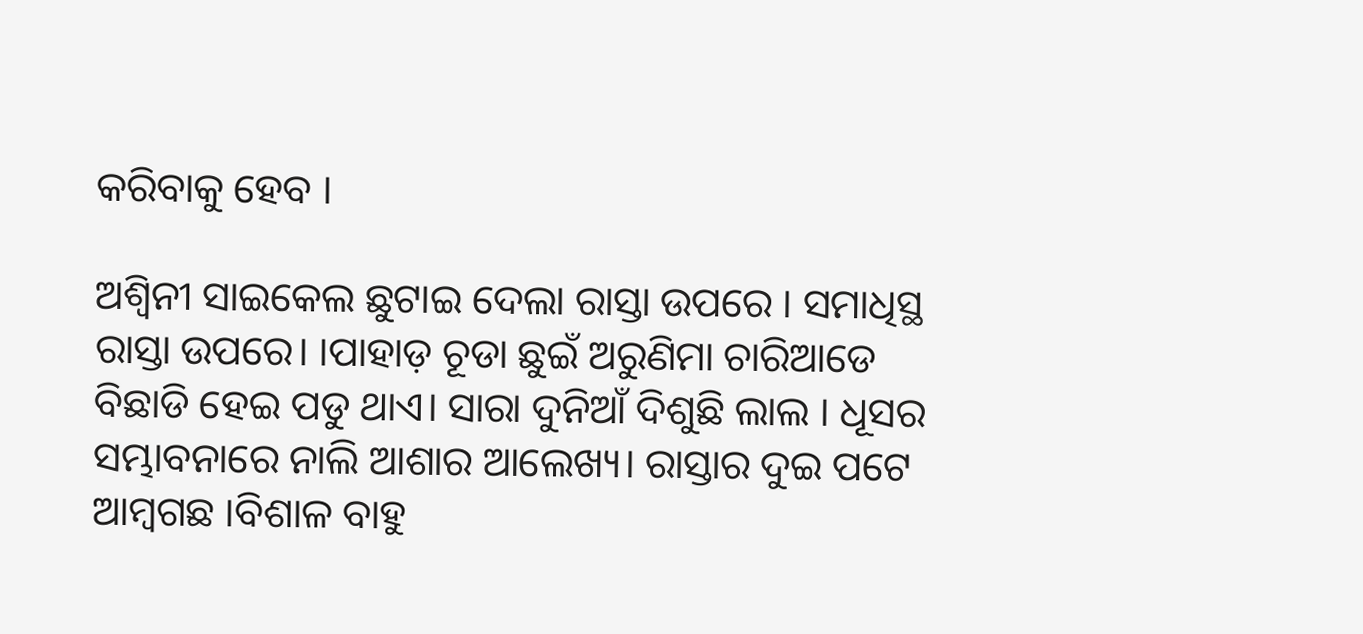କରିବାକୁ ହେବ ।

ଅଶ୍ୱିନୀ ସାଇକେଲ ଛୁଟାଇ ଦେଲା ରାସ୍ତା ଉପରେ । ସମାଧିସ୍ଥ ରାସ୍ତା ଉପରେ। ।ପାହାଡ଼ ଚୂଡା ଛୁଇଁ ଅରୁଣିମା ଚାରିଆଡେ ବିଛାଡି ହେଇ ପଡୁ ଥାଏ। ସାରା ଦୁନିଆଁ ଦିଶୁଛି ଲାଲ । ଧୂସର ସମ୍ଭାବନାରେ ନାଲି ଆଶାର ଆଲେଖ୍ୟ। ରାସ୍ତାର ଦୁଇ ପଟେ ଆମ୍ବଗଛ ।ବିଶାଳ ବାହୁ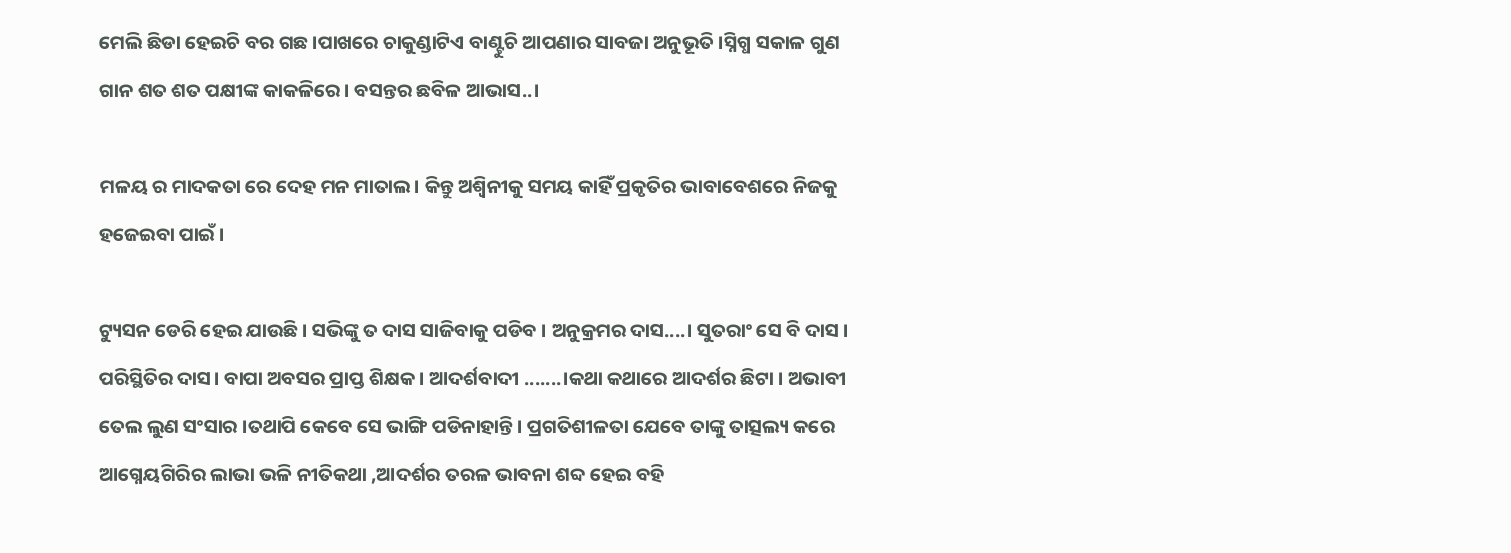ମେଲି ଛିଡା ହେଇଚି ବର ଗଛ ।ପାଖରେ ଚାକୁଣ୍ଡାଟିଏ ବାଣ୍ଟୁଚି ଆପଣାର ସାବଜା ଅନୁଭୂତି ।ସ୍ନିଗ୍ଧ ସକାଳ ଗୁଣ ଗାନ ଶତ ଶତ ପକ୍ଷୀଙ୍କ କାକଳିରେ। ବସନ୍ତର ଛବିଳ ଆଭାସ..।

ମଳୟ ର ମାଦକତା ରେ ଦେହ ମନ ମାତାଲ। କିନ୍ତୁ ଅଶ୍ୱିନୀକୁ ସମୟ କାହିଁ ପ୍ରକୃତିର ଭାବାବେଶରେ ନିଜକୁ ହଜେଇବା ପାଇଁ ।

ଟ୍ୟୁସନ ଡେରି ହେଇ ଯାଉଛି । ସଭିଙ୍କୁ ତ ଦାସ ସାଜିବାକୁ ପଡିବ । ଅନୁକ୍ରମର ଦାସ....। ସୁତରାଂ ସେ ବି ଦାସ । ପରିସ୍ଥିତିର ଦାସ। ବାପା ଅବସର ପ୍ରାପ୍ତ ଶିକ୍ଷକ । ଆଦର୍ଶବାଦୀ .......।କଥା କଥାରେ ଆଦର୍ଶର ଛିଟା । ଅଭାବୀ ତେଲ ଲୁଣ ସଂସାର ।ତଥାପି କେବେ ସେ ଭାଙ୍ଗି ପଡିନାହାନ୍ତି। ପ୍ରଗତିଶୀଳତା ଯେବେ ତାଙ୍କୁ ତାତ୍ସଲ୍ୟ କରେ ଆଗ୍ନେୟଗିରିର ଲାଭା ଭଳି ନୀତିକଥା ,ଆଦର୍ଶର ତରଳ ଭାବନା ଶବ୍ଦ ହେଇ ବହି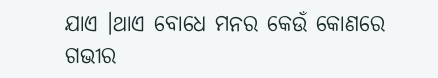ଯାଏ ।ଥାଏ ବୋଧେ ମନର କେଉଁ କୋଣରେ ଗଭୀର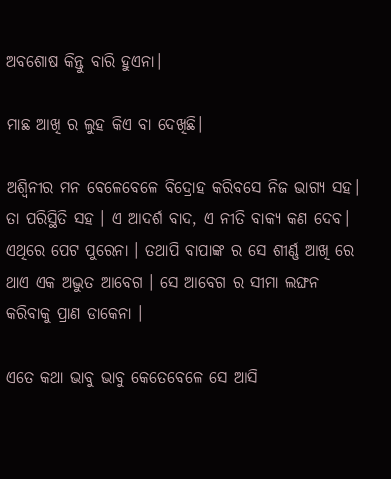ଅବଶୋଷ କିନ୍ତୁ ବାରି ହୁଏନା।

ମାଛ ଆଖି ର ଲୁହ କିଏ ବା ଦେଖିଛି।

ଅଶ୍ଵିନୀର ମନ ବେଳେବେଳେ ବିଦ୍ରୋହ କରିବସେ ନିଜ ଭାଗ୍ୟ ସହ। ତା ପରିସ୍ଥିତି ସହ । ଏ ଆଦର୍ଶ ବାଦ, ଏ ନୀତି ବାକ୍ୟ କଣ ଦେବ। ଏଥିରେ ପେଟ ପୁରେନା । ତଥାପି ବାପାଙ୍କ ର ସେ ଶୀର୍ଣ୍ଣ ଆଖି ରେ ଥାଏ ଏକ ଅଦ୍ଭୁତ ଆବେଗ । ସେ ଆବେଗ ର ସୀମା ଲଙ୍ଘନ କରିବାକୁ ପ୍ରାଣ ଡାକେନା ।

ଏତେ କଥା ଭାବୁ ଭାବୁ କେତେବେଳେ ସେ ଆସି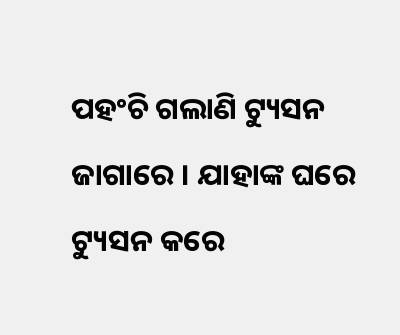ପହଂଚି ଗଲାଣି ଟ୍ୟୁସନ ଜାଗାରେ । ଯାହାଙ୍କ ଘରେ ଟ୍ୟୁସନ କରେ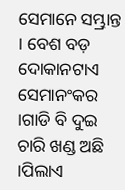ସେମାନେ ସମ୍ଭ୍ରାନ୍ତ । ବେଶ ବଡ଼ ଦୋକାନଟାଏ ସେମାନଂକର ।ଗାଡି ବି ଦୁଇ ଚାରି ଖଣ୍ଡ ଅଛି ।ପିଲାଏ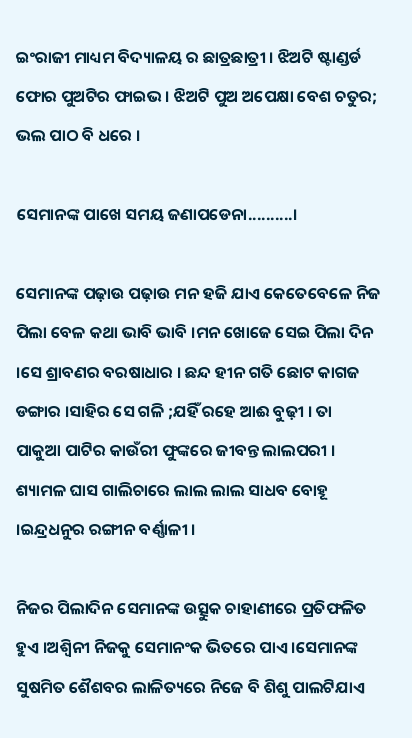ଇଂରାଜୀ ମାଧ୍ୟମ ବିଦ୍ୟାଳୟ ର ଛାତ୍ରଛାତ୍ରୀ । ଝିଅଟି ଷ୍ଟାଣ୍ଡର୍ଡ ଫୋର ପୁଅଟିର ଫାଇଭ । ଝିଅଟି ପୁଅ ଅପେକ୍ଷା ବେଶ ଚତୁର; ଭଲ ପାଠ ବି ଧରେ ।

ସେମାନଙ୍କ ପାଖେ ସମୟ ଜଣାପଡେନା..........।

ସେମାନଙ୍କ ପଢ଼ାଉ ପଢ଼ାଉ ମନ ହଜି ଯାଏ କେତେବେଳେ ନିଜ ପିଲା ବେଳ କଥା ଭାବି ଭାବି ।ମନ ଖୋଜେ ସେଇ ପିଲା ଦିନ ।ସେ ଶ୍ରାବଣର ବରଷାଧାର । ଛନ୍ଦ ହୀନ ଗତି ଛୋଟ କାଗଜ ଡଙ୍ଗାର ।ସାହିର ସେ ଗଳି ;ଯହିଁ ରହେ ଆଈ ବୁଢ଼ୀ । ତା ପାକୁଆ ପାଟିର କାଉଁରୀ ଫୁଙ୍କରେ ଜୀବନ୍ତ ଲାଲପରୀ । ଶ୍ୟାମଳ ଘାସ ଗାଲିଚାରେ ଲାଲ ଲାଲ ସାଧବ ବୋହୂ ।ଇନ୍ଦ୍ରଧନୁର ରଙ୍ଗୀନ ବର୍ଣ୍ଣାଳୀ ।

ନିଜର ପିଲାଦିନ ସେମାନଙ୍କ ଉତ୍ସୁକ ଚାହାଣୀରେ ପ୍ରତିଫଳିତ ହୁଏ ।ଅଶ୍ୱିନୀ ନିଜକୁ ସେମାନଂକ ଭିତରେ ପାଏ ।ସେମାନଙ୍କ ସୁଷମିତ ଶୈଶବର ଲାଳିତ୍ୟରେ ନିଜେ ବି ଶିଶୁ ପାଲଟିଯାଏ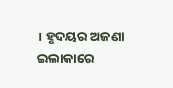। ହୃଦୟର ଅଜଣା ଇଲାକାରେ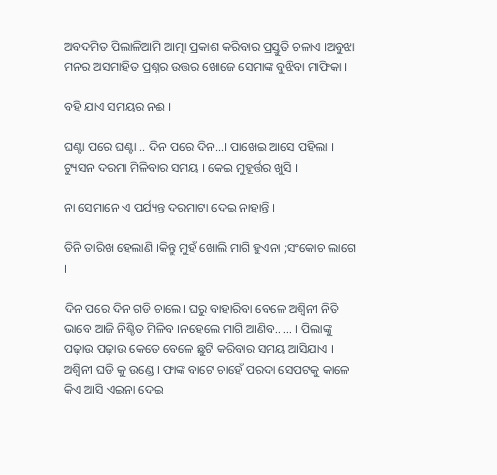ଅବଦମିତ ପିଲାଳିଆମି ଆତ୍ମା ପ୍ରକାଶ କରିବାର ପ୍ରସ୍ତୁତି ଚଳାଏ ।ଅବୁଝା ମନର ଅସମାହିତ ପ୍ରଶ୍ନର ଉତ୍ତର ଖୋଜେ ସେମାଙ୍କ ବୁଝିବା ମାଫିକା ।

ବହି ଯାଏ ସମୟର ନଈ ।

ଘଣ୍ଟା ପରେ ଘଣ୍ଟା .. ଦିନ ପରେ ଦିନ...। ପାଖେଇ ଆସେ ପହିଲା । ଟ୍ୟୁସନ ଦରମା ମିଳିବାର ସମୟ । କେଇ ମୁହୂର୍ତ୍ତର ଖୁସି ।

ନା ସେମାନେ ଏ ପର୍ଯ୍ୟନ୍ତ ଦରମାଟା ଦେଇ ନାହାନ୍ତି ।

ତିନି ତାରିଖ ହେଲାଣି ।କିନ୍ତୁ ମୁହଁ ଖୋଲି ମାଗି ହୁଏନା ;ସଂକୋଚ ଲାଗେ ।

ଦିନ ପରେ ଦିନ ଗଡି ଚାଲେ। ଘରୁ ବାହାରିବା ବେଳେ ଅଶ୍ୱିନୀ ନିତି ଭାବେ ଆଜି ନିଶ୍ଚିତ ମିଳିବ ।ନହେଲେ ମାଗି ଆଣିବ.. ... । ପିଲାଙ୍କୁ ପଢ଼ାଉ ପଢ଼ାଉ କେତେ ବେଳେ ଛୁଟି କରିବାର ସମୟ ଆସିଯାଏ । ଅଶ୍ୱିନୀ ଘଡି କୁ ଉଣ୍ଡେ । ଫାଙ୍କ ବାଟେ ଚାହେଁ ପରଦା ସେପଟକୁ କାଳେ କିଏ ଆସି ଏଇନା ଦେଇ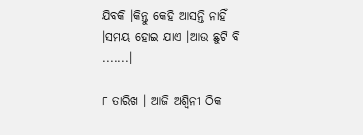ଯିବକି ।କିନ୍ତୁ କେହି ଆସନ୍ତି ନାହିଁ ।ସମୟ ହୋଇ ଯାଏ ।ଆଉ ଛୁଟି ବି .......।

୮ ତାରିଖ । ଆଜି ଅଶ୍ୱିନୀ ଠିକ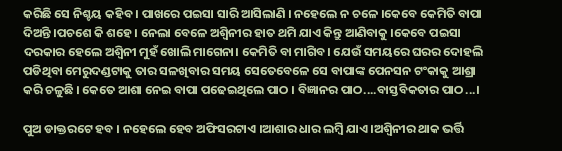କରିଛି ସେ ନିଶ୍ଚୟ କହିବ । ପାଖରେ ପଇସା ସାରି ଆସିଲାଣି । ନହେଲେ ନ ଚଳେ ।କେବେ କେମିତି ବାପା ଦିଅନ୍ତି ।ପଚଶେ କି ଶହେ । ନେଲା ବେଳେ ଅଶ୍ୱିନୀର ହାତ ଥମି ଯାଏ କିନ୍ତୁ ଆଣିବାକୁ ।କେବେ ପଇସା ଦରକାର ହେଲେ ଅଶ୍ୱିନୀ ମୁହଁ ଖୋଲି ମାଗେନା। କେମିତି ବା ମାଗିବ। ଯେଉଁ ସମୟରେ ଘରର ଦୋହଲି ପଡିଥିବା ମେରୁଦଣ୍ଡଟାକୁ ତାର ସଳଖିବାର ସମୟ ସେତେବେଳେ ସେ ବାପାଙ୍କ ପେନସନ ଟଂକାକୁ ଆଶ୍ରା କରି ଚଳୁଛି । କେତେ ଆଶା ନେଇ ବାପା ପଢେଇଥିଲେ ପାଠ । ବିଜ୍ଞାନର ପାଠ....ବାସ୍ତବିକତାର ପାଠ...।

ପୁଅ ଡାକ୍ତରଟେ ହବ । ନହେଲେ ହେବ ଅଫିସରଟାଏ ।ଆଶାର ଧାର ଲମ୍ବି ଯାଏ ।ଅଶ୍ୱିନୀର ଥାକ ଭର୍ତ୍ତି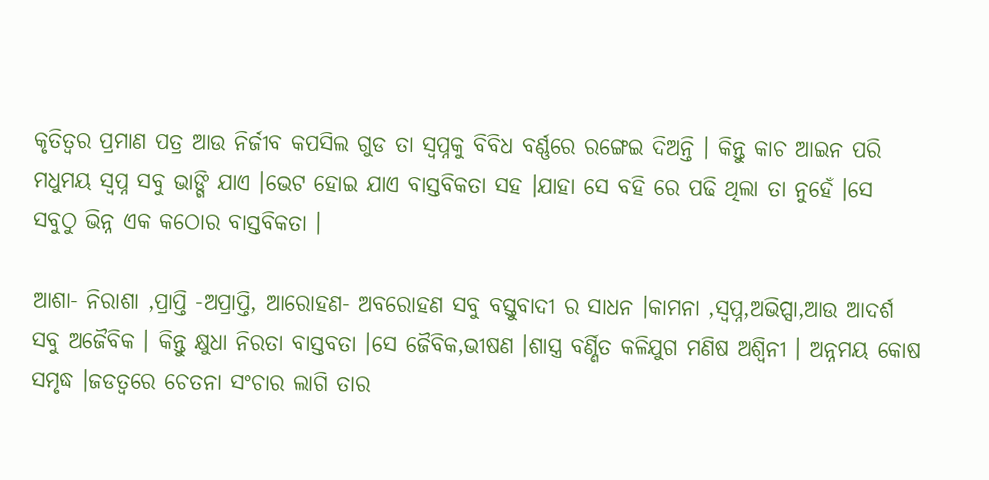କୃତିତ୍ବର ପ୍ରମାଣ ପତ୍ର ଆଉ ନିର୍ଜୀବ କପସିଲ ଗୁଡ ତା ସ୍ଵପ୍ନକୁ ବିବିଧ ବର୍ଣ୍ଣରେ ରଙ୍ଗେଇ ଦିଅନ୍ତି । କିନ୍ତୁ କାଚ ଆଇନ ପରି ମଧୁମୟ ସ୍ବପ୍ନ ସବୁ ଭାଙ୍ଗି ଯାଏ ।ଭେଟ ହୋଇ ଯାଏ ବାସ୍ତବିକତା ସହ ।ଯାହା ସେ ବହି ରେ ପଢି ଥିଲା ତା ନୁହେଁ ।ସେ ସବୁଠୁ ଭିନ୍ନ ଏକ କଠୋର ବାସ୍ତବିକତା ।

ଆଶା- ନିରାଶା ,ପ୍ରାପ୍ତି -ଅପ୍ରାପ୍ତି, ଆରୋହଣ- ଅବରୋହଣ ସବୁ ବସ୍ତୁବାଦୀ ର ସାଧନ ।କାମନା ,ସ୍ବପ୍ନ,ଅଭିପ୍ସା,ଆଉ ଆଦର୍ଶ ସବୁ ଅଜୈବିକ । କିନ୍ତୁ କ୍ଷୁଧା ନିରତା ବାସ୍ତବତା ।ସେ ଜୈବିକ,ଭୀଷଣ ।ଶାସ୍ତ୍ର ବର୍ଣ୍ଣିତ କଳିଯୁଗ ମଣିଷ ଅଶ୍ୱିନୀ । ଅନ୍ନମୟ କୋଷ ସମୃଦ୍ଧ ।ଜଡତ୍ୱରେ ଚେତନା ସଂଚାର ଲାଗି ତାର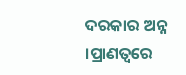ଦରକାର ଅନ୍ନ ।ପ୍ରାଣତ୍ଵରେ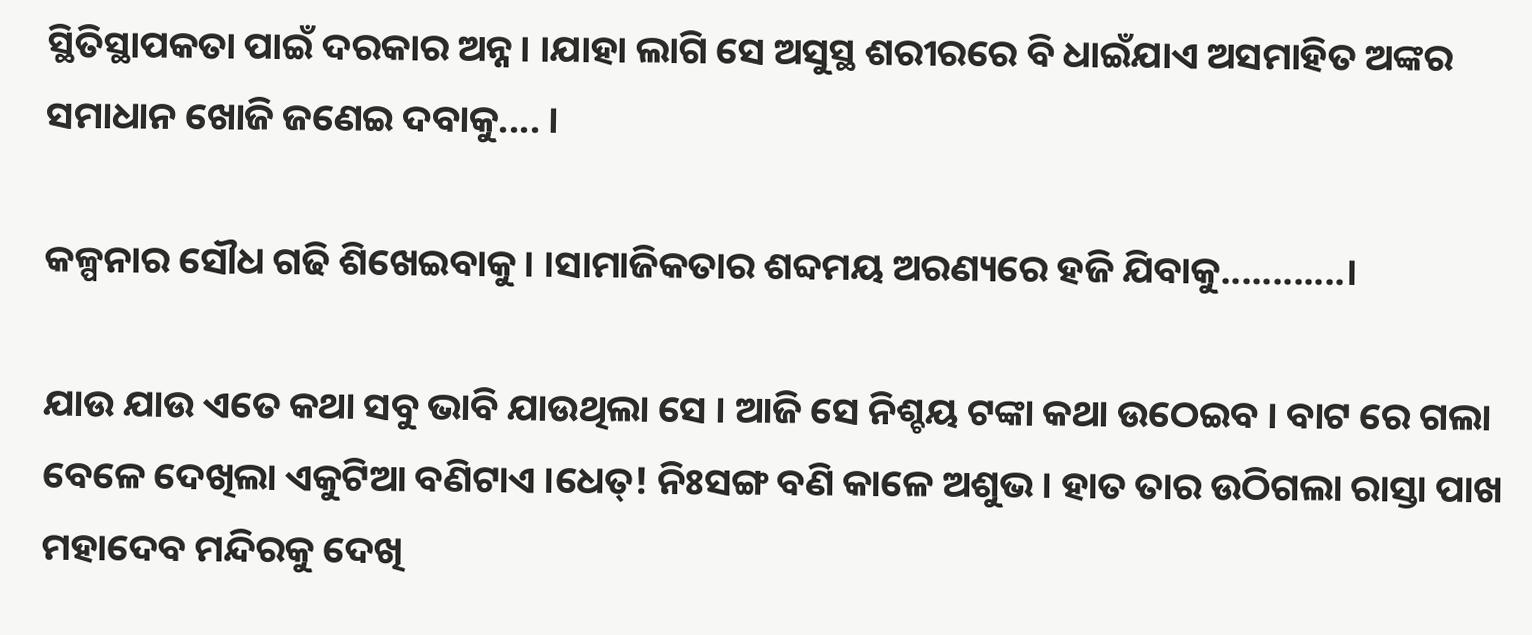ସ୍ଥିତିସ୍ଥାପକତା ପାଇଁ ଦରକାର ଅନ୍ନ। ।ଯାହା ଲାଗି ସେ ଅସୁସ୍ଥ ଶରୀରରେ ବି ଧାଇଁଯାଏ ଅସମାହିତ ଅଙ୍କର ସମାଧାନ ଖୋଜି ଜଣେଇ ଦବାକୁ.... ।

କଳ୍ପନାର ସୌଧ ଗଢି ଶିଖେଇବାକୁ। ।ସାମାଜିକତାର ଶବ୍ଦମୟ ଅରଣ୍ୟରେ ହଜି ଯିବାକୁ............।

ଯାଉ ଯାଉ ଏତେ କଥା ସବୁ ଭାବି ଯାଉଥିଲା ସେ । ଆଜି ସେ ନିଶ୍ଚୟ ଟଙ୍କା କଥା ଉଠେଇବ । ବାଟ ରେ ଗଲା ବେଳେ ଦେଖିଲା ଏକୁଟିଆ ବଣିଟାଏ ।ଧେତ୍! ନିଃସଙ୍ଗ ବଣି କାଳେ ଅଶୁଭ। ହାତ ତାର ଉଠିଗଲା ରାସ୍ତା ପାଖ ମହାଦେବ ମନ୍ଦିରକୁ ଦେଖି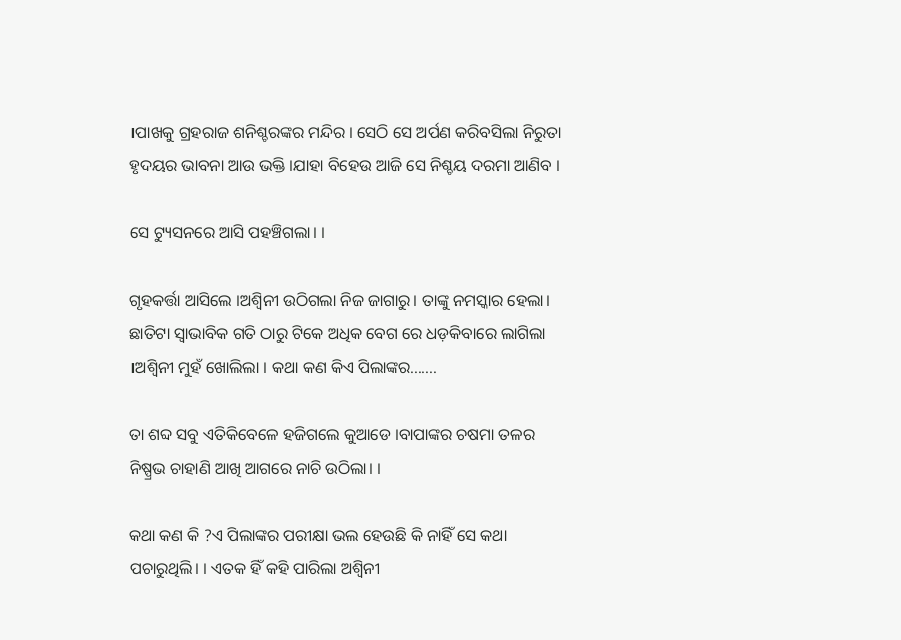।ପାଖକୁ ଗ୍ରହରାଜ ଶନିଶ୍ଚରଙ୍କର ମନ୍ଦିର । ସେଠି ସେ ଅର୍ପଣ କରିବସିଲା ନିରୁତା ହୃଦୟର ଭାବନା ଆଉ ଭକ୍ତି ।ଯାହା ବିହେଉ ଆଜି ସେ ନିଶ୍ଚୟ ଦରମା ଆଣିବ ।

ସେ ଟ୍ୟୁସନରେ ଆସି ପହଞ୍ଚିଗଲା। ।

ଗୃହକର୍ତ୍ତା ଆସିଲେ ।ଅଶ୍ୱିନୀ ଉଠିଗଲା ନିଜ ଜାଗାରୁ। ତାଙ୍କୁ ନମସ୍କାର ହେଲା। ଛାତିଟା ସ୍ୱାଭାବିକ ଗତି ଠାରୁ ଟିକେ ଅଧିକ ବେଗ ରେ ଧଡ଼କିବାରେ ଲାଗିଲା ।ଅଶ୍ୱିନୀ ମୁହଁ ଖୋଲିଲା । କଥା କଣ କିଏ ପିଲାଙ୍କର.......

ତା ଶବ୍ଦ ସବୁ ଏତିକିବେଳେ ହଜିଗଲେ କୁଆଡେ ।ବାପାଙ୍କର ଚଷମା ତଳର ନିଷ୍ପ୍ରଭ ଚାହାଣି ଆଖି ଆଗରେ ନାଚି ଉଠିଲା। ।

କଥା କଣ କି ?ଏ ପିଲାଙ୍କର ପରୀକ୍ଷା ଭଲ ହେଉଛି କି ନାହିଁ ସେ କଥା ପଚାରୁଥିଲି। । ଏତକ ହିଁ କହି ପାରିଲା ଅଶ୍ୱିନୀ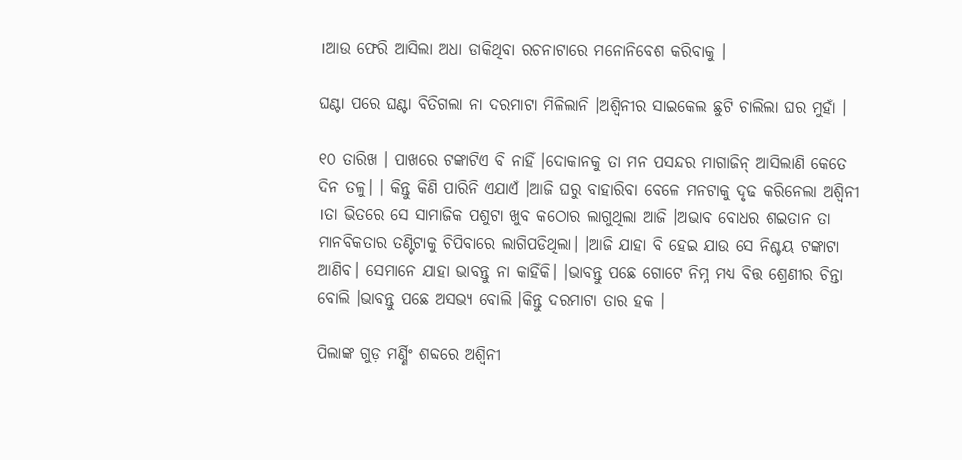।ଆଉ ଫେରି ଆସିଲା ଅଧା ଡାକିଥିବା ରଚନାଟାରେ ମନୋନିବେଶ କରିବାକୁ ।

ଘଣ୍ଟା ପରେ ଘଣ୍ଟା ବିତିଗଲା ନା ଦରମାଟା ମିଳିଲାନି ।ଅଶ୍ୱିନୀର ସାଇକେଲ ଛୁଟି ଚାଲିଲା ଘର ମୁହାଁ ।

୧୦ ତାରିଖ । ପାଖରେ ଟଙ୍କାଟିଏ ବି ନାହିଁ ।ଦୋକାନକୁ ତା ମନ ପସନ୍ଦର ମାଗାଜିନ୍ ଆସିଲାଣି କେତେ ଦିନ ତଳୁ। । କିନ୍ତୁ କିଣି ପାରିନି ଏଯାଏଁ ।ଆଜି ଘରୁ ବାହାରିବା ବେଳେ ମନଟାକୁ ଦୃଢ କରିନେଲା ଅଶ୍ୱିନୀ ।ତା ଭିତରେ ସେ ସାମାଜିକ ପଶୁଟା ଖୁବ କଠୋର ଲାଗୁଥିଲା ଆଜି ।ଅଭାବ ବୋଧର ଶଇତାନ ତା ମାନବିକତାର ତଣ୍ଟିଟାକୁ ଚିପିବାରେ ଲାଗିପଡିଥିଲା। ।ଆଜି ଯାହା ବି ହେଇ ଯାଉ ସେ ନିଶ୍ଚୟ ଟଙ୍କାଟା ଆଣିବ। ସେମାନେ ଯାହା ଭାବନ୍ତୁ ନା କାହିଁକି। ।ଭାବନ୍ତୁ ପଛେ ଗୋଟେ ନିମ୍ନ ମଧ୍ୟ ବିତ୍ତ ଶ୍ରେଣୀର ଚିନ୍ତା ବୋଲି ।ଭାବନ୍ତୁ ପଛେ ଅସଭ୍ୟ ବୋଲି ।କିନ୍ତୁ ଦରମାଟା ତାର ହକ ।

ପିଲାଙ୍କ ଗୁଡ଼ ମର୍ଣ୍ଣିଂ ଶବ୍ଦରେ ଅଶ୍ୱିନୀ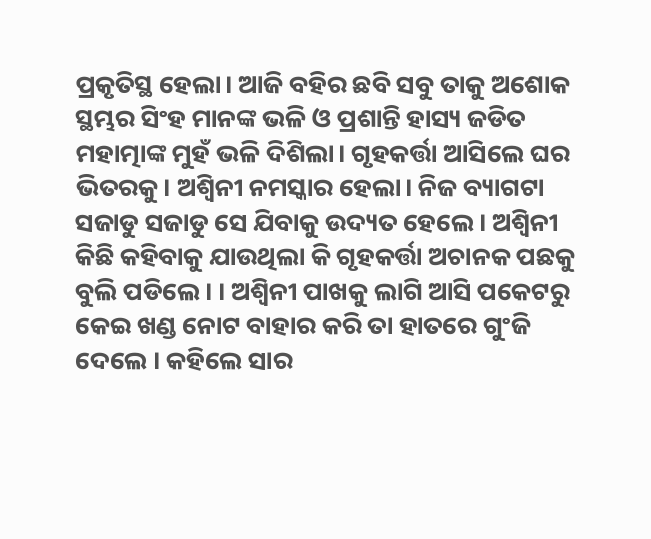ପ୍ରକୃତିସ୍ଥ ହେଲା। ଆଜି ବହିର ଛବି ସବୁ ତାକୁ ଅଶୋକ ସ୍ଥମ୍ଭର ସିଂହ ମାନଙ୍କ ଭଳି ଓ ପ୍ରଶାନ୍ତି ହାସ୍ୟ ଜଡିତ ମହାତ୍ମାଙ୍କ ମୁହଁ ଭଳି ଦିଶିଲା। ଗୃହକର୍ତ୍ତା ଆସିଲେ ଘର ଭିତରକୁ। ଅଶ୍ୱିନୀ ନମସ୍କାର ହେଲା। ନିଜ ବ୍ୟାଗଟା ସଜାଡୁ ସଜାଡୁ ସେ ଯିବାକୁ ଉଦ୍ୟତ ହେଲେ। ଅଶ୍ୱିନୀ କିଛି କହିବାକୁ ଯାଉଥିଲା କି ଗୃହକର୍ତ୍ତା ଅଚାନକ ପଛକୁ ବୁଲି ପଡିଲେ। । ଅଶ୍ୱିନୀ ପାଖକୁ ଲାଗି ଆସି ପକେଟରୁ କେଇ ଖଣ୍ଡ ନୋଟ ବାହାର କରି ତା ହାତରେ ଗୁଂଜି ଦେଲେ । କହିଲେ ସାର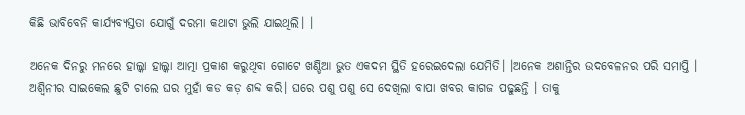କିଛି ଭାବିବେନି କାର୍ଯ୍ୟବ୍ୟସ୍ତତା ଯୋଗୁଁ ଦରମା କଥାଟା ଭୁଲି ଯାଇଥିଲି। ।

ଅନେକ ଦିନରୁ ମନରେ ହାଲ୍କା ହାଲ୍କା ଆତ୍ମା ପ୍ରକାଶ କରୁଥିବା ଗୋଟେ ଖଣ୍ଡିଆ ଭୁତ ଏକଦମ ସ୍ଥିତି ହରେଇଦେଲା ଯେମିତି। ।ଅନେକ ଅଶାନ୍ତିର ଉଦବେଳନର ପରି ସମାପ୍ତି । ଅଶ୍ୱିନୀର ସାଇକେଲ ଛୁଟି ଚାଲେ ଘର ମୁହାଁ କଡ କଡ଼ ଶବ୍ଦ କରି। ଘରେ ପଶୁ ପଶୁ ସେ ଦେଖିଲା ବାପା ଖବର କାଗଜ ପଢୁଛନ୍ତି । ତାକୁ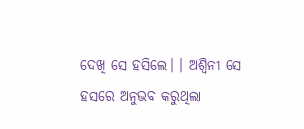ଦେଖି ସେ ହସିଲେ। । ଅଶ୍ୱିନୀ ସେ ହସରେ ଅନୁଭବ କରୁଥିଲା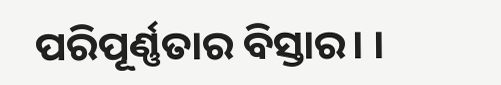ପରିପୂର୍ଣ୍ଣତାର ବିସ୍ତାର। ।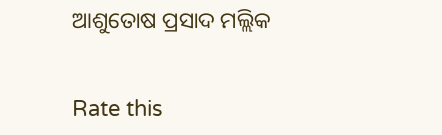ଆଶୁତୋଷ ପ୍ରସାଦ ମଲ୍ଲିକ


Rate this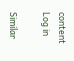content
Log in

Similar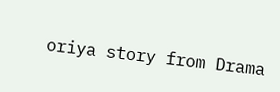oriya story from Drama